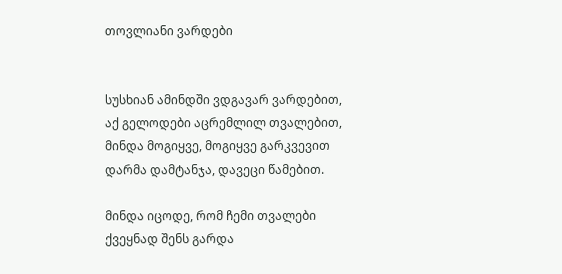თოვლიანი ვარდები


სუსხიან ამინდში ვდგავარ ვარდებით,
აქ გელოდები აცრემლილ თვალებით,
მინდა მოგიყვე, მოგიყვე გარკვევით
დარმა დამტანჯა, დავეცი წამებით.

მინდა იცოდე, რომ ჩემი თვალები
ქვეყნად შენს გარდა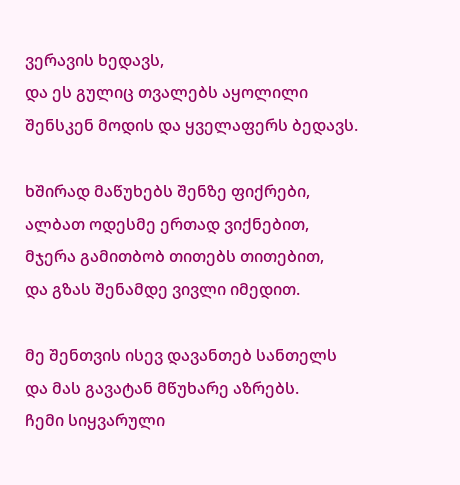ვერავის ხედავს,
და ეს გულიც თვალებს აყოლილი
შენსკენ მოდის და ყველაფერს ბედავს.

ხშირად მაწუხებს შენზე ფიქრები,
ალბათ ოდესმე ერთად ვიქნებით,
მჯერა გამითბობ თითებს თითებით,
და გზას შენამდე ვივლი იმედით.

მე შენთვის ისევ დავანთებ სანთელს
და მას გავატან მწუხარე აზრებს.
ჩემი სიყვარული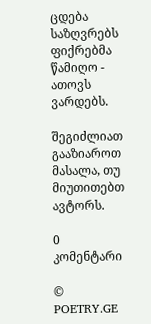ცდება საზღვრებს
ფიქრებმა წამიღო - ათოვს ვარდებს.

შეგიძლიათ გააზიაროთ მასალა, თუ მიუთითებთ ავტორს.

0 კომენტარი

© POETRY.GE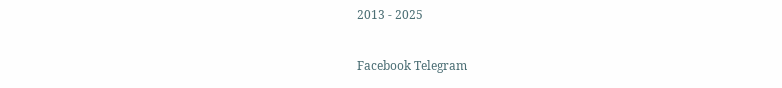2013 - 2025

Facebook Telegram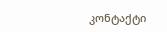კონტაქტი